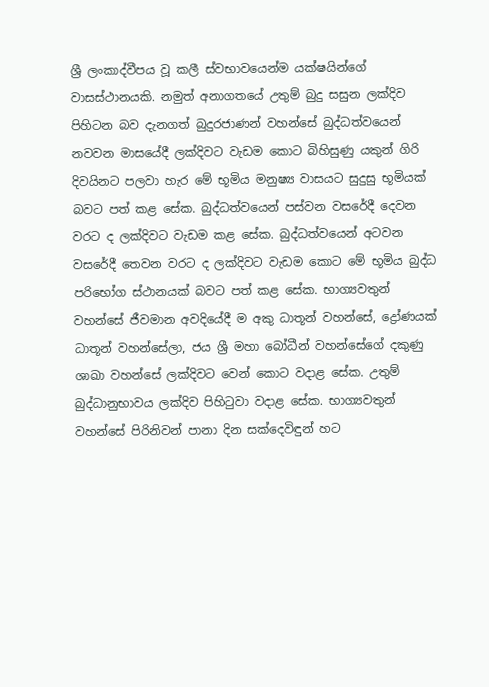ශ්‍රී ලංකාද්වීපය වූ කලී ස්වභාවයෙන්ම යක්ෂයින්ගේ වාසස්ථානයකි. නමුත් අනාගතයේ උතුම් බුදු සසුන ලක්දිව පිහිටන බව දැනගත් බුදුරජාණන් වහන්සේ බුද්ධත්වයෙන් නවවන මාසයේදී ලක්දිවට වැඩම කොට බිහිසුණු යකුන් ගිරි දිවයිනට පලවා හැර මේ භූමිය මනුෂ්‍ය වාසයට සුදුසු භූමියක් බවට පත් කළ සේක. බුද්ධත්වයෙන් පස්වන වසරේදී දෙවන වරට ද ලක්දිවට වැඩම කළ සේක. බුද්ධත්වයෙන් අටවන වසරේදී තෙවන වරට ද ලක්දිවට වැඩම කොට මේ භූමිය බුද්ධ පරිභෝග ස්ථානයක් බවට පත් කළ සේක. භාග්‍යවතුන් වහන්සේ ජීවමාන අවදියේදී ම අකු ධාතූන් වහන්සේ, ද්‍රෝණයක් ධාතූන් වහන්සේලා, ජය ශ්‍රී මහා බෝධීන් වහන්සේගේ දකුණු ශාඛා වහන්සේ ලක්දිවට වෙන් කොට වදාළ සේක. උතුම් බුද්ධානුභාවය ලක්දිව පිහිටුවා වදාළ සේක. භාග්‍යවතුන් වහන්සේ පිරිනිවන් පානා දින සක්දෙවිඳුන් හට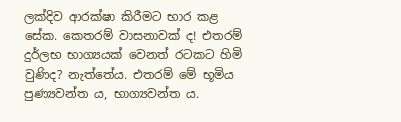ලක්දිව ආරක්ෂා කිරීමට භාර කළ සේක. කෙතරම් වාසනාවක් ද! එතරම් දුර්ලභ භාග්‍යයක් වෙනත් රටකට හිමි වුණිද? නැත්තේය. එතරම් මේ භූමිය පුණ්‍යවන්ත ය, භාග්‍යවන්ත ය.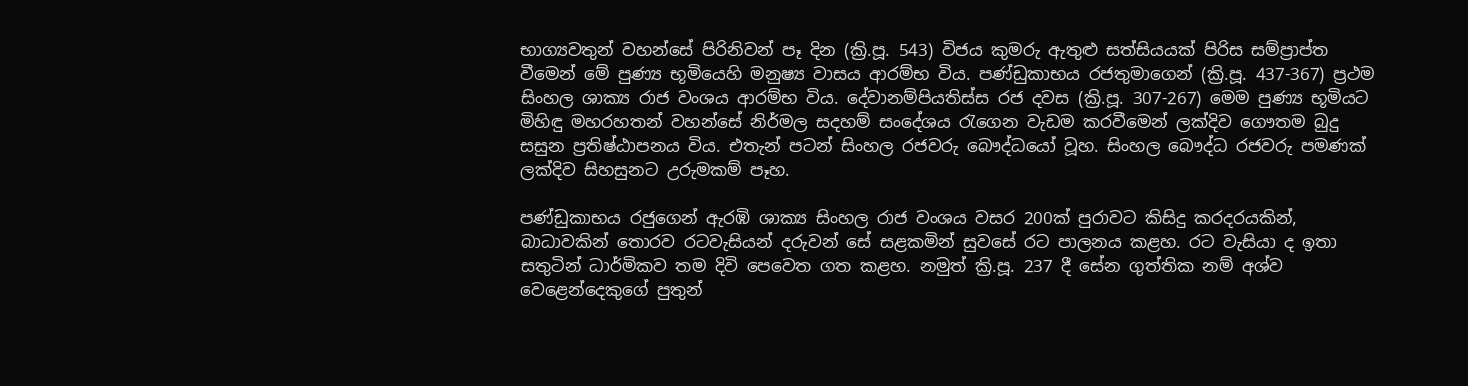භාග්‍යවතුන් වහන්සේ පිරිනිවන් පෑ දින (ක්‍රි.පූ. 543) විජය කුමරු ඇතුළු සත්සියයක් පිරිස සම්ප්‍රාප්ත වීමෙන් මේ පුණ්‍ය භූමියෙහි මනුෂ්‍ය වාසය ආරම්භ විය. පණ්ඩුකාභය රජතුමාගෙන් (ක්‍රි.පූ. 437-367) ප්‍රථම සිංහල ශාක්‍ය රාජ වංශය ආරම්භ විය. දේවානම්පියතිස්ස රජ දවස (ක්‍රි.පූ. 307-267) මෙම පුණ්‍ය භූමියට මිහිඳු මහරහතන් වහන්සේ නිර්මල සදහම් සංදේශය රැගෙන වැඩම කරවීමෙන් ලක්දිව ගෞතම බුදු සසුන ප්‍රතිෂ්ඨාපනය විය. එතැන් පටන් සිංහල රජවරු බෞද්ධයෝ වූහ. සිංහල බෞද්ධ රජවරු පමණක් ලක්දිව සිහසුනට උරුමකම් පෑහ.

පණ්ඩුකාභය රජුගෙන් ඇරඹි ශාක්‍ය සිංහල රාජ වංශය වසර 200ක් පුරාවට කිසිදු කරදරයකින්, බාධාවකින් තොරව රටවැසියන් දරුවන් සේ සළකමින් සුවසේ රට පාලනය කළහ. රට වැසියා ද ඉතා සතුටින් ධාර්මිකව තම දිවි පෙවෙත ගත කළහ. නමුත් ක්‍රි.පූ. 237 දී සේන ගුත්තික නම් අශ්ව වෙළෙන්දෙකුගේ පුතුන්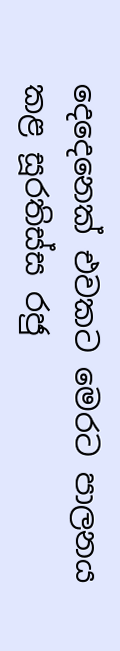දෙදෙනෙක් එවකට මෙරට පාලනය කළ සූරතිස්ස රජු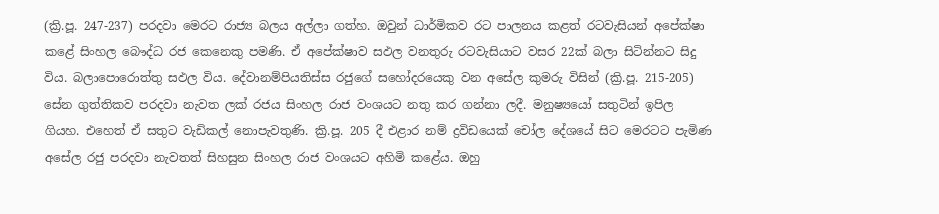(ක්‍රි.පූ. 247-237) පරදවා මෙරට රාජ්‍ය බලය අල්ලා ගත්හ. ඔවුන් ධාර්මිකව රට පාලනය කළත් රටවැසියන් අපේක්ෂා කළේ සිංහල බෞද්ධ රජ කෙනෙකු පමණි. ඒ අපේක්ෂාව සඵල වනතුරු රටවැසියාට වසර 22ක් බලා සිටින්නට සිදු විය. බලාපොරොත්තු සඵල විය. දේවානම්පියතිස්ස රජුගේ සහෝදරයෙකු වන අසේල කුමරු විසින් (ක්‍රි.පූ. 215-205) සේන ගුත්තිකව පරදවා නැවත ලක් රජය සිංහල රාජ වංශයට නතු කර ගන්නා ලදී. මනුෂ්‍යයෝ සතුටින් ඉපිල ගියහ. එහෙත් ඒ සතුට වැඩිකල් නොපැවතුණි. ක්‍රි.පූ. 205 දී එළාර නම් ද්‍රවිඩයෙක් චෝල දේශයේ සිට මෙරටට පැමිණ අසේල රජු පරදවා නැවතත් සිහසුන සිංහල රාජ වංශයට අහිමි කළේය. ඔහු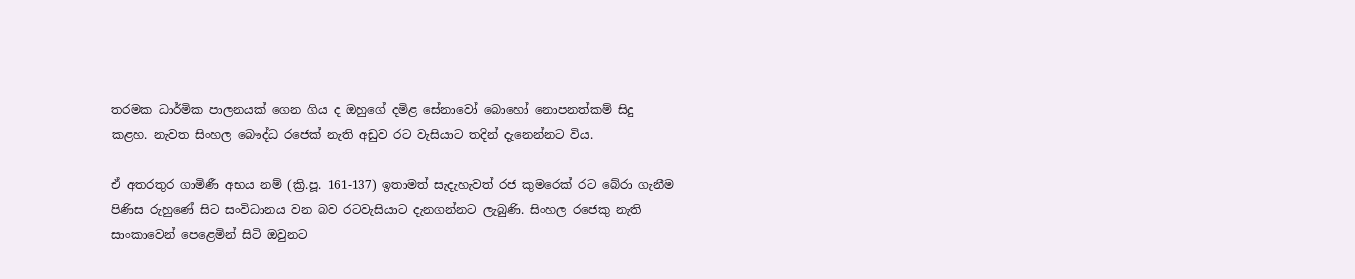තරමක ධාර්මික පාලනයක් ගෙන ගිය ද ඔහුගේ දමිළ සේනාවෝ බොහෝ නොපනත්කම් සිදු කළහ. නැවත සිංහල බෞද්ධ රජෙක් නැති අඩුව රට වැසියාට තදින් දැනෙන්නට විය.

ඒ අතරතුර ගාමිණී අභය නම් (ක්‍රි.පූ. 161-137) ඉතාමත් සැදැහැවත් රජ කුමරෙක් රට බේරා ගැනීම පිණිස රුහුණේ සිට සංවිධානය වන බව රටවැසියාට දැනගන්නට ලැබුණි. සිංහල රජෙකු නැති සාංකාවෙන් පෙළෙමින් සිටි ඔවුනට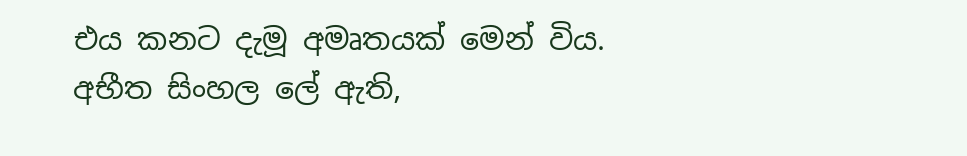එය කනට දැමූ අමෘතයක් මෙන් විය. අභීත සිංහල ලේ ඇති,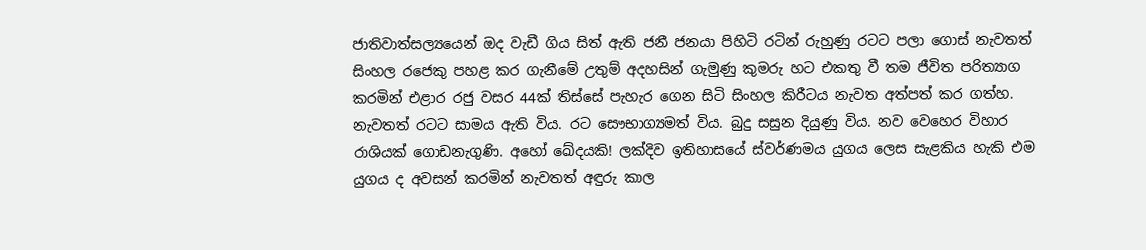ජාතිවාත්සල්‍යයෙන් ඔද වැඩී ගිය සිත් ඇති ජනී ජනයා පිහිටි රටින් රුහුණු රටට පලා ගොස් නැවතත් සිංහල රජෙකු පහළ කර ගැනීමේ උතුම් අදහසින් ගැමුණු කුමරු හට එකතු වී තම ජීවිත පරිත්‍යාග කරමින් එළාර රජු වසර 44ක් තිස්සේ පැහැර ගෙන සිටි සිංහල කිරීටය නැවත අත්පත් කර ගත්හ. නැවතත් රටට සාමය ඇති විය. රට සෞභාග්‍යමත් විය. බුදු සසුන දියුණු විය. නව වෙහෙර විහාර රාශියක් ගොඩනැගුණි. අහෝ ඛේදයකි! ලක්දිව ඉතිහාසයේ ස්වර්ණමය යුගය ලෙස සැළකිය හැකි එම යුගය ද අවසන් කරමින් නැවතත් අඳුරු කාල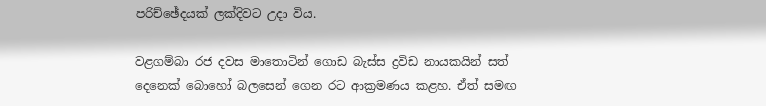පරිච්ඡේදයක් ලක්දිවට උදා විය.

වළගම්බා රජ දවස මාතොටින් ගොඩ බැස්ස ද්‍රවිඩ නායකයින් සත් දෙනෙක් බොහෝ බලසෙන් ගෙන රට ආක්‍රමණය කළහ. ඒත් සමඟ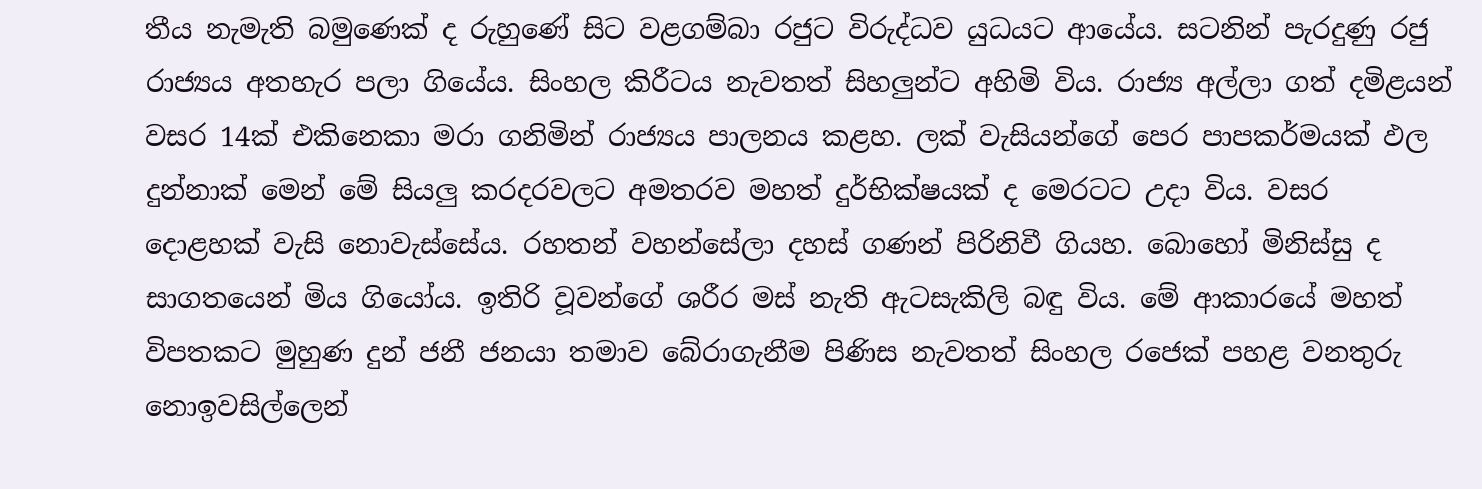තීය නැමැති බමුණෙක් ද රුහුණේ සිට වළගම්බා රජුට විරුද්ධව යුධයට ආයේය. සටනින් පැරදුණු රජු රාජ්‍යය අතහැර පලා ගියේය. සිංහල කිරීටය නැවතත් සිහලුන්ට අහිමි විය. රාජ්‍ය අල්ලා ගත් දමිළයන් වසර 14ක් එකිනෙකා මරා ගනිමින් රාජ්‍යය පාලනය කළහ. ලක් වැසියන්ගේ පෙර පාපකර්මයක් ඵල දුන්නාක් මෙන් මේ සියලු කරදරවලට අමතරව මහත් දුර්භික්ෂයක් ද මෙරටට උදා විය. වසර දොළහක් වැසි නොවැස්සේය. රහතන් වහන්සේලා දහස් ගණන් පිරිනිවී ගියහ. බොහෝ මිනිස්සු ද සාගතයෙන් මිය ගියෝය. ඉතිරි වූවන්ගේ ශරීර මස් නැති ඇටසැකිලි බඳු විය. මේ ආකාරයේ මහත් විපතකට මුහුණ දුන් ජනී ජනයා තමාව බේරාගැනීම පිණිස නැවතත් සිංහල රජෙක් පහළ වනතුරු නොඉවසිල්ලෙන්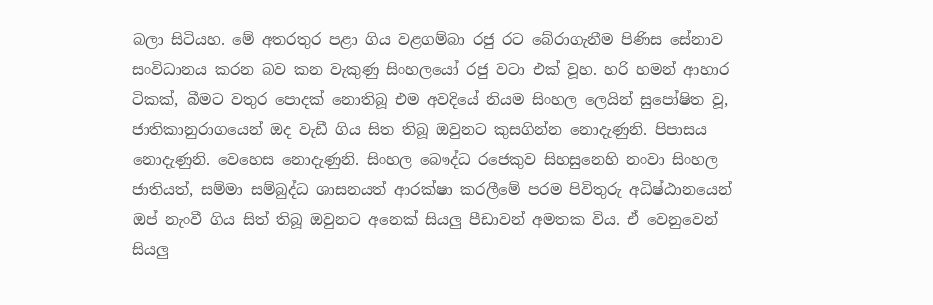බලා සිටියහ. මේ අතරතුර පළා ගිය වළගම්බා රජු රට බේරාගැනීම පිණිස සේනාව සංවිධානය කරන බව කන වැකුණු සිංහලයෝ රජු වටා එක් වූහ. හරි හමන් ආහාර ටිකක්, බීමට වතුර පොදක් නොතිබූ එම අවදියේ නියම සිංහල ලෙයින් සුපෝෂිත වූ, ජාතිකානුරාගයෙන් ඔද වැඩී ගිය සිත තිබූ ඔවුනට කුසගින්න නොදැණුනි. පිපාසය නොදැණුනි. වෙහෙස නොදැණුනි. සිංහල බෞද්ධ රජෙකුව සිහසුනෙහි නංවා සිංහල ජාතියත්, සම්මා සම්බුද්ධ ශාසනයත් ආරක්ෂා කරලීමේ පරම පිවිතුරු අධිෂ්ඨානයෙන් ඔප් නැංවී ගිය සිත් තිබූ ඔවුනට අනෙක් සියලු පීඩාවන් අමතක විය. ඒ වෙනුවෙන් සියලු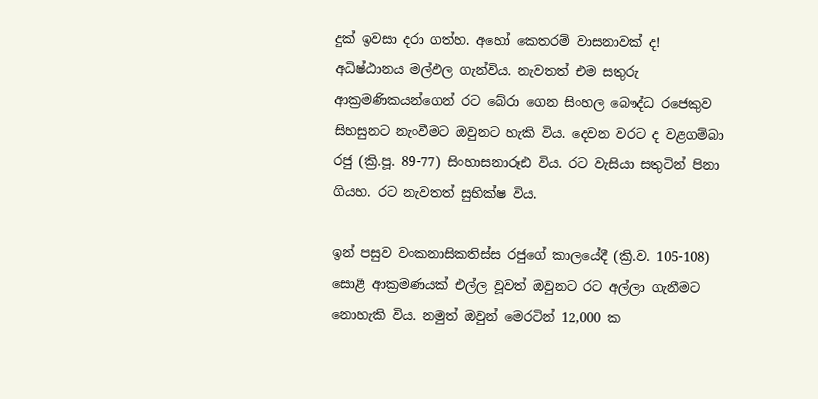දුක් ඉවසා දරා ගත්හ. අහෝ කෙතරම් වාසනාවක් ද! අධිෂ්ඨානය මල්ඵල ගැන්විය. නැවතත් එම සතුරු ආක්‍රමණිකයන්ගෙන් රට බේරා ගෙන සිංහල බෞද්ධ රජෙකුව සිහසුනට නැංවීමට ඔවුනට හැකි විය. දෙවන වරට ද වළගම්බා රජු (ක්‍රි.පූ. 89-77) සිංහාසනාරූඪ විය. රට වැසියා සතුටින් පිනා ගියහ. රට නැවතත් සුභික්ෂ විය.

ඉන් පසුව වංකනාසිකතිස්ස රජුගේ කාලයේදී (ක්‍රි.ව. 105-108) සොළී ආක්‍රමණයක් එල්ල වූවත් ඔවුනට රට අල්ලා ගැනීමට නොහැකි විය. නමුත් ඔවුන් මෙරටින් 12,000 ක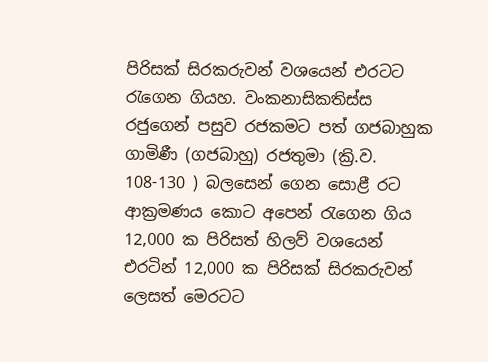පිරිසක් සිරකරුවන් වශයෙන් එරටට රැගෙන ගියහ. වංකනාසිකතිස්ස රජුගෙන් පසුව රජකමට පත් ගජබාහුක ගාමිණී (ගජබාහු) රජතුමා (ක්‍රි.ව. 108-130 ) බලසෙන් ගෙන සොළී රට ආක්‍රමණය කොට අපෙන් රැගෙන ගිය 12,000 ක පිරිසත් හිලව් වශයෙන් එරටින් 12,000 ක පිරිසක් සිරකරුවන් ලෙසත් මෙරටට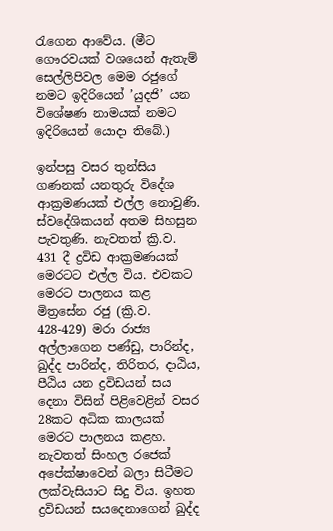රැගෙන ආවේය. (මීට ගෞරවයක් වශයෙන් ඇතැම් සෙල්ලිපිවල මෙම රජුගේ නමට ඉදිරියෙන් ’යුදජි’ යන විශේෂණ නාමයක් නමට ඉදිරියෙන් යොදා තිබේ.)

ඉන්පසු වසර තුන්සිය ගණනක් යනතුරු විදේශ ආක්‍රමණයක් එල්ල නොවුණි. ස්වදේශිකයන් අතම සිහසුන පැවතුණි. නැවතත් ක්‍රි.ව. 431 දී ද්‍රවිඩ ආක්‍රමණයක් මෙරටට එල්ල විය. එවකට මෙරට පාලනය කළ මිත්‍රසේන රජු (ක්‍රි.ව. 428-429) මරා රාජ්‍ය අල්ලාගෙන පණ්ඩු, පාරින්ද, ඛුද්ද පාරින්ද, තිරිතර, දාඨිය, පීඨිය යන ද්‍රවිඩයන් සය දෙනා විසින් පිළිවෙළින් වසර 28කට අධික කාලයක් මෙරට පාලනය කළහ. නැවතත් සිංහල රජෙක් අපේක්ෂාවෙන් බලා සිටීමට ලක්වැසියාට සිදු විය. ඉහත ද්‍රවිඩයන් සයදෙනාගෙන් ඛුද්ද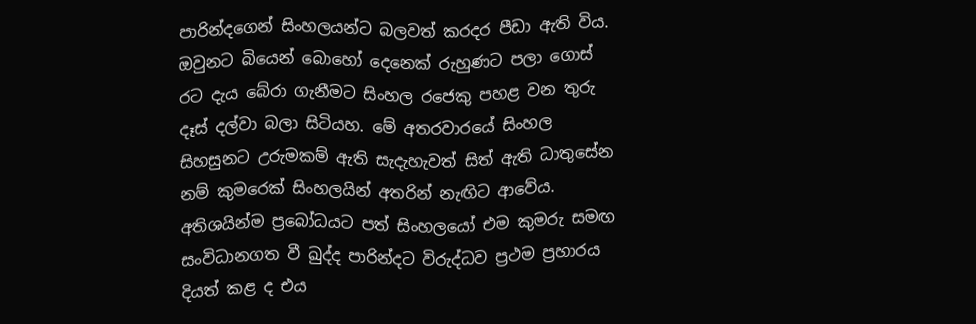පාරින්දගෙන් සිංහලයන්ට බලවත් කරදර පීඩා ඇති විය. ඔවුනට බියෙන් බොහෝ දෙනෙක් රුහුණට පලා ගොස් රට දැය බේරා ගැනීමට සිංහල රජෙකු පහළ වන තුරු දෑස් දල්වා බලා සිටියහ. මේ අතරවාරයේ සිංහල සිහසුනට උරුමකම් ඇති සැදැහැවත් සිත් ඇති ධාතුසේන නම් කුමරෙක් සිංහලයින් අතරින් නැඟිට ආවේය. අතිශයින්ම ප්‍රබෝධයට පත් සිංහලයෝ එම කුමරු සමඟ සංවිධානගත වී ඛුද්ද පාරින්දට විරුද්ධව ප්‍රථම ප්‍රහාරය දියත් කළ ද එය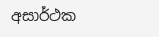අසාර්ථක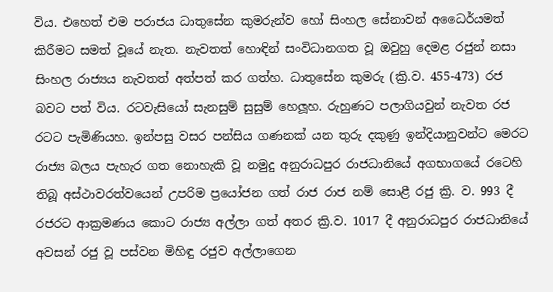විය. එහෙත් එම පරාජය ධාතුසේන කුමරුන්ව හෝ සිංහල සේනාවන් අධෛර්යමත් කිරීමට සමත් වූයේ නැත. නැවතත් හොඳින් සංවිධානගත වූ ඔවුහු දෙමළ රජුන් නසා සිංහල රාජ්‍යය නැවතත් අත්පත් කර ගත්හ. ධාතුසේන කුමරු (ක්‍රි.ව. 455-473) රජ බවට පත් විය. රටවැසියෝ සැනසුම් සුසුම් හෙලූහ. රුහුණට පලාගියවුන් නැවත රජ රටට පැමිණියහ. ඉන්පසු වසර පන්සිය ගණනක් යන තුරු දකුණු ඉන්දියානුවන්ට මෙරට රාජ්‍ය බලය පැහැර ගත නොහැකි වූ නමුදු අනුරාධපුර රාජධානියේ අගභාගයේ රටෙහි තිබූ අස්ථාවරත්වයෙන් උපරිම ප්‍රයෝජන ගත් රාජ රාජ නම් සොළී රජු ක්‍රි. ව. 993 දී රජරට ආක්‍රමණය කොට රාජ්‍ය අල්ලා ගත් අතර ක්‍රි.ව. 1017 දී අනුරාධපුර රාජධානියේ අවසන් රජු වූ පස්වන මිහිඳු රජුව අල්ලාගෙන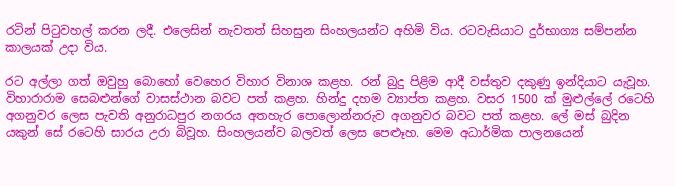රටින් පිටුවහල් කරන ලදී. එලෙසින් නැවතත් සිහසුන සිංහලයන්ට අහිමි විය. රටවැසියාට දුර්භාග්‍ය සම්පන්න කාලයක් උදා විය.

රට අල්ලා ගත් ඔවුහු බොහෝ වෙහෙර විහාර විනාශ කළහ. රන් බුදු පිළිම ආදී වස්තුව දකුණු ඉන්දියාට යැවූහ. විහාරාරාම සෙබළුන්ගේ වාසස්ථාන බවට පත් කළහ. හින්දු දහම ව්‍යාප්ත කළහ. වසර 1500 ක් මුළුල්ලේ රටෙහි අගනුවර ලෙස පැවති අනුරාධපුර නගරය අතහැර පොලොන්නරුව අගනුවර බවට පත් කළහ. ලේ මස් බුදින යකුන් සේ රටෙහි සාරය උරා බිවූහ. සිංහලයන්ව බලවත් ලෙස පෙළුෑහ. මෙම අධාර්මික පාලනයෙන්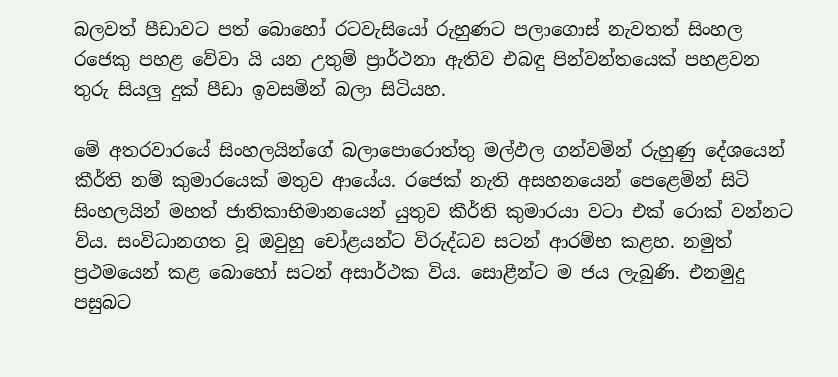බලවත් පීඩාවට පත් බොහෝ රටවැසියෝ රුහුණට පලාගොස් නැවතත් සිංහල රජෙකු පහළ වේවා යි යන උතුම් ප්‍රාර්ථනා ඇතිව එබඳු පින්වන්තයෙක් පහළවන තුරු සියලු දුක් පීඩා ඉවසමින් බලා සිටියහ.

මේ අතරවාරයේ සිංහලයින්ගේ බලාපොරොත්තු මල්ඵල ගන්වමින් රුහුණු දේශයෙන් කීර්ති නම් කුමාරයෙක් මතුව ආයේය. රජෙක් නැති අසහනයෙන් පෙළෙමින් සිටි සිංහලයින් මහත් ජාතිකාභිමානයෙන් යුතුව කීර්ති කුමාරයා වටා එක් රොක් වන්නට විය. සංවිධානගත වූ ඔවුහු චෝළයන්ට විරුද්ධව සටන් ආරම්භ කළහ. නමුත් ප්‍රථමයෙන් කළ බොහෝ සටන් අසාර්ථක විය. සොළීන්ට ම ජය ලැබුණි. එනමුදු පසුබට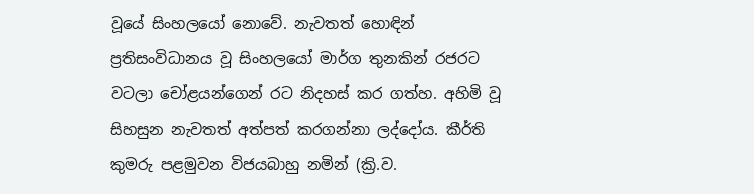වූයේ සිංහලයෝ නොවේ. නැවතත් හොඳින් ප්‍රතිසංවිධානය වූ සිංහලයෝ මාර්ග තුනකින් රජරට වටලා චෝළයන්ගෙන් රට නිදහස් කර ගත්හ. අහිමි වූ සිහසුන නැවතත් අත්පත් කරගන්නා ලද්දෝය. කීර්ති කුමරු පළමුවන විජයබාහු නමින් (ක්‍රි.ව.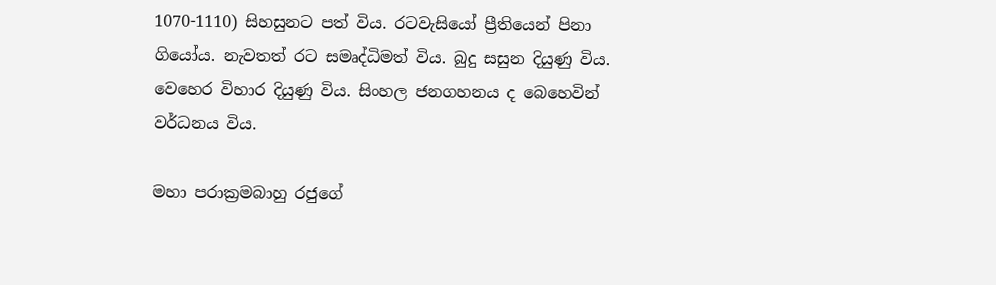1070-1110) සිහසුනට පත් විය. රටවැසියෝ ප්‍රීතියෙන් පිනා ගියෝය. නැවතත් රට සමෘද්ධිමත් විය. බුදු සසුන දියුණු විය. වෙහෙර විහාර දියුණු විය. සිංහල ජනගහනය ද බෙහෙවින් වර්ධනය විය.

මහා පරාක්‍රමබාහු රජුගේ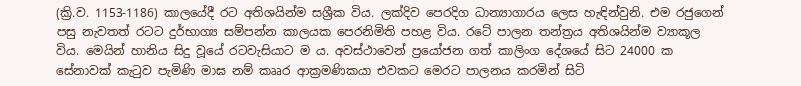(ක්‍රි.ව. 1153-1186) කාලයේදී රට අතිශයින්ම සශ්‍රීක විය. ලක්දිව පෙරදිග ධාන්‍යාගාරය ලෙස හැඳින්වුනි. එම රජුගෙන් පසු නැවතත් රටට දුර්භාග්‍ය සම්පන්න කාලයක පෙරනිමිති පහළ විය. රටේ පාලන තන්ත්‍රය අතිශයින්ම ව්‍යාකූල විය. මෙයින් හානිය සිදු වූයේ රටවැසියාට ම ය. අවස්ථාවෙන් ප්‍රයෝජන ගත් කාලිංග දේශයේ සිට 24000 ක සේනාවක් කැටුව පැමිණි මාඝ නම් කෲර ආක්‍රමණිකයා එවකට මෙරට පාලනය කරමින් සිටි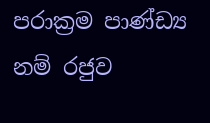පරාක්‍රම පාණ්ඩ්‍ය නම් රජුව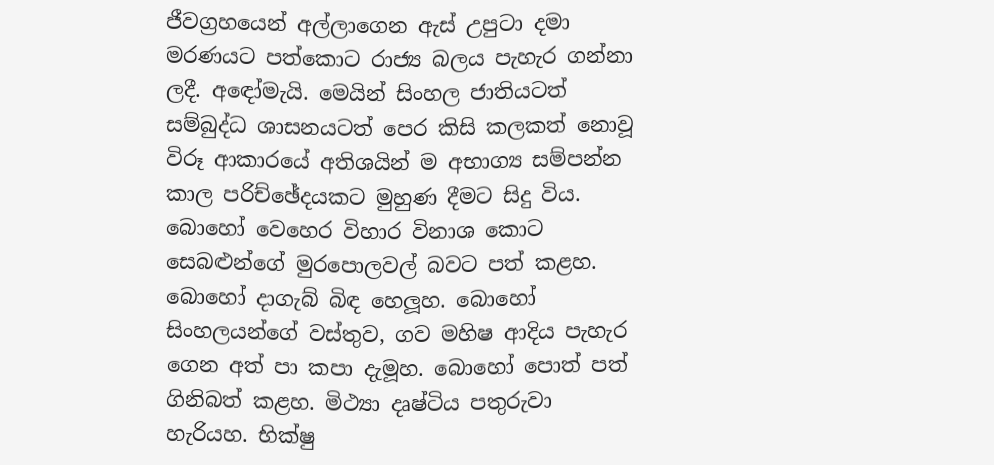ජීවග්‍රහයෙන් අල්ලාගෙන ඇස් උපුටා දමා මරණයට පත්කොට රාජ්‍ය බලය පැහැර ගන්නා ලදී. අඳෝමැයි. මෙයින් සිංහල ජාතියටත් සම්බුද්ධ ශාසනයටත් පෙර කිසි කලකත් නොවූ විරූ ආකාරයේ අතිශයින් ම අභාග්‍ය සම්පන්න කාල පරිච්ඡේදයකට මුහුණ දීමට සිදු විය. බොහෝ වෙහෙර විහාර විනාශ කොට සෙබළුන්ගේ මුරපොලවල් බවට පත් කළහ. බොහෝ දාගැබ් බිඳ හෙලූහ. බොහෝ සිංහලයන්ගේ වස්තුව, ගව මහිෂ ආදිය පැහැර ගෙන අත් පා කපා දැමූහ. බොහෝ පොත් පත් ගිනිබත් කළහ. මිථ්‍යා දෘෂ්ටිය පතුරුවා හැරියහ. භික්ෂු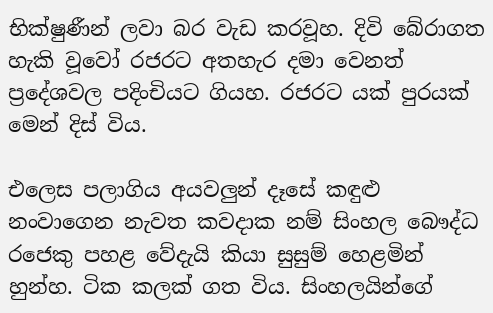භික්ෂුණීන් ලවා බර වැඩ කරවූහ. දිවි බේරාගත හැකි වූවෝ රජරට අතහැර දමා වෙනත් ප්‍රදේශවල පදිංචියට ගියහ. රජරට යක් පුරයක් මෙන් දිස් විය.

එලෙස පලාගිය අයවලුන් දෑසේ කඳුළු නංවාගෙන නැවත කවදාක නම් සිංහල බෞද්ධ රජෙකු පහළ වේදැයි කියා සුසුම් හෙළමින් හුන්හ. ටික කලක් ගත විය. සිංහලයින්ගේ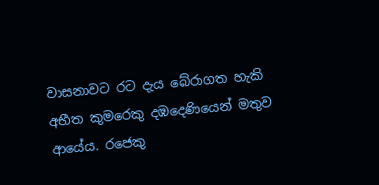වාසනාවට රට දැය බේරාගත හැකි අභීත කුමරෙකු දඹදෙණියෙන් මතුව ආයේය. රජෙකු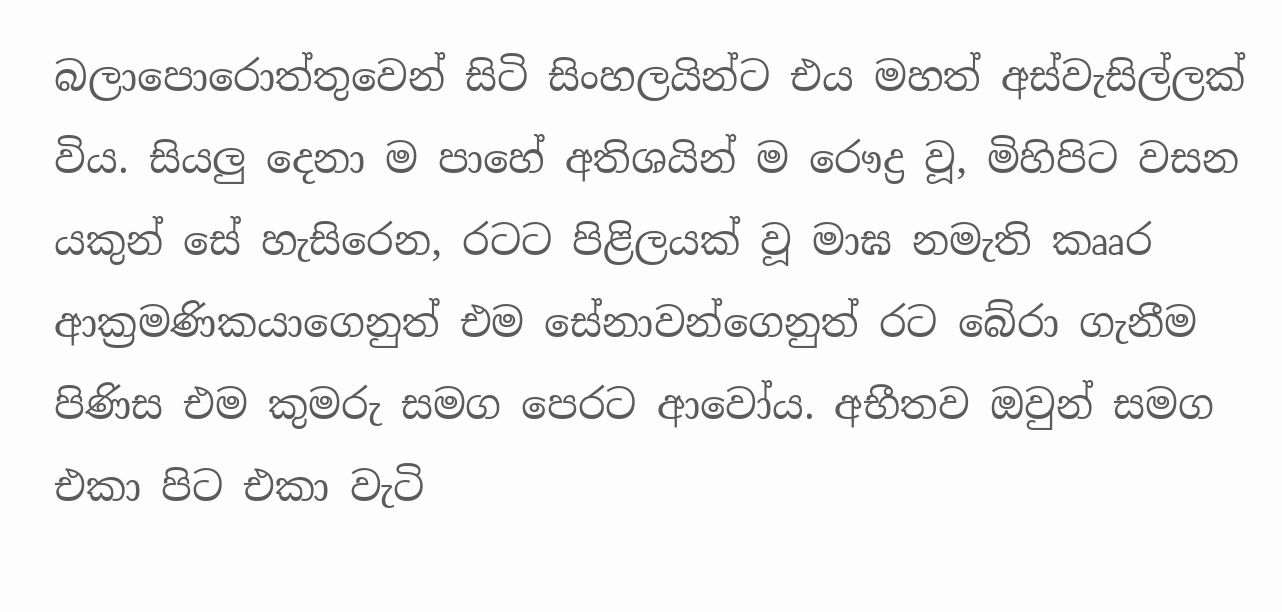බලාපොරොත්තුවෙන් සිටි සිංහලයින්ට එය මහත් අස්වැසිල්ලක් විය. සියලු දෙනා ම පාහේ අතිශයින් ම රෞද්‍ර වූ, මිහිපිට වසන යකුන් සේ හැසිරෙන, රටට පිළිලයක් වූ මාඝ නමැති කෲර ආක්‍රමණිකයාගෙනුත් එම සේනාවන්ගෙනුත් රට බේරා ගැනීම පිණිස එම කුමරු සමග පෙරට ආවෝය. අභීතව ඔවුන් සමග එකා පිට එකා වැටි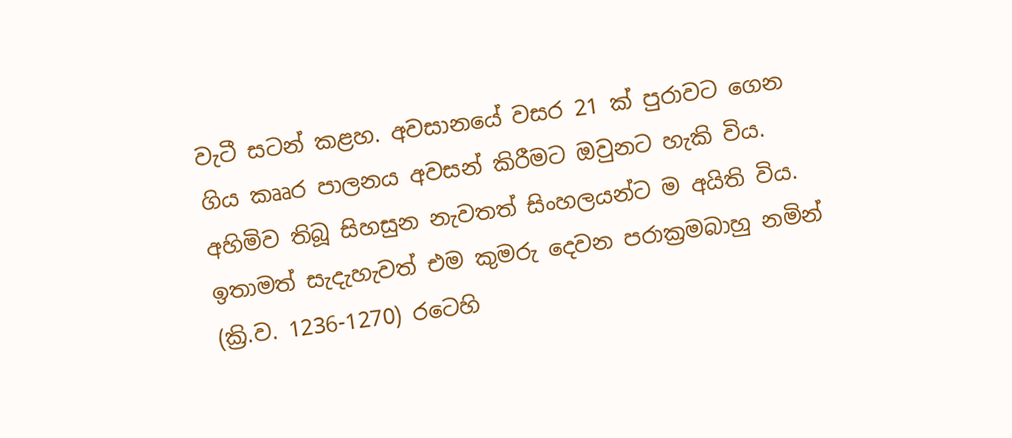වැටී සටන් කළහ. අවසානයේ වසර 21 ක් පුරාවට ගෙන ගිය කෲර පාලනය අවසන් කිරීමට ඔවුනට හැකි විය. අහිමිව තිබූ සිහසුන නැවතත් සිංහලයන්ට ම අයිති විය. ඉතාමත් සැදැහැවත් එම කුමරු දෙවන පරාක්‍රමබාහු නමින් (ක්‍රි.ව. 1236-1270) රටෙහි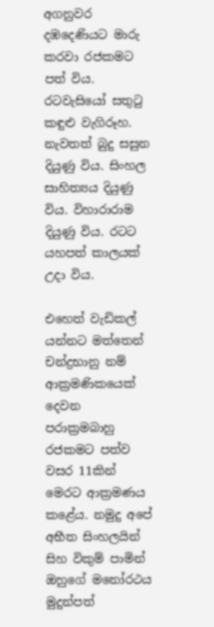අගනුවර දඹදෙණියට මාරු කරවා රජකමට පත් විය. රටවැසියෝ සතුටු කඳුළු වැගිරූහ. නැවතත් බුදු සසුන දියුණු විය. සිංහල සාහිත්‍යය දියුණු විය. විහාරාරාම දියුණු විය. රටට යහපත් කාලයක් උදා විය.

එහෙත් වැඩිකල් යන්නට මත්තෙන් චන්ද්‍රභානු නම් ආක්‍රමණිකයෙක් දෙවන පරාක්‍රමබාහු රජකමට පත්ව වසර 11කින් මෙරට ආක්‍රමණය කළේය. නමුදු අපේ අභීත සිංහලයින් සිහ විකුම් පාමින් ඔහුගේ මනෝරථය මුදුන්පත්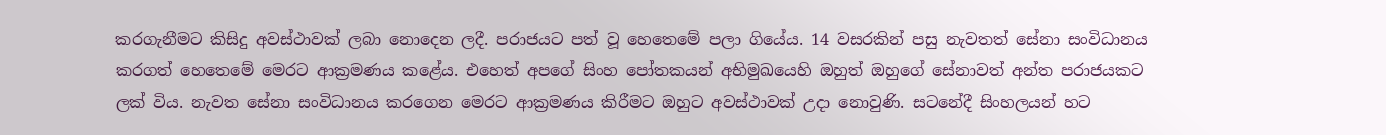කරගැනීමට කිසිදු අවස්ථාවක් ලබා නොදෙන ලදී. පරාජයට පත් වූ හෙතෙමේ පලා ගියේය. 14 වසරකින් පසු නැවතත් සේනා සංවිධානය කරගත් හෙතෙමේ මෙරට ආක්‍රමණය කළේය. එහෙත් අපගේ සිංහ පෝතකයන් අභිමුඛයෙහි ඔහුත් ඔහුගේ සේනාවත් අන්ත පරාජයකට ලක් විය. නැවත සේනා සංවිධානය කරගෙන මෙරට ආක්‍රමණය කිරීමට ඔහුට අවස්ථාවක් උදා නොවුණි. සටනේදී සිංහලයන් හට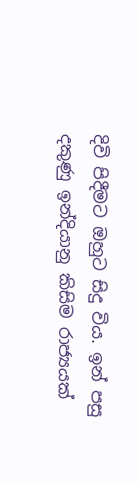දිවි පිදීමට ඔහුට සිදු විය. ඉන් පසු දකුණු ඉන්දියානු කිසිම රාජ්‍යයක්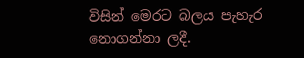විසින් මෙරට බලය පැහැර නොගන්නා ලදී.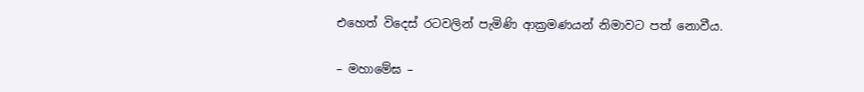එහෙත් විදෙස් රටවලින් පැමිණි ආක්‍රමණයන් නිමාවට පත් නොවීය.

– මහාමේඝ –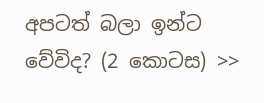අපටත් බලා ඉන්ට වේවිද? (2 කොටස) >>